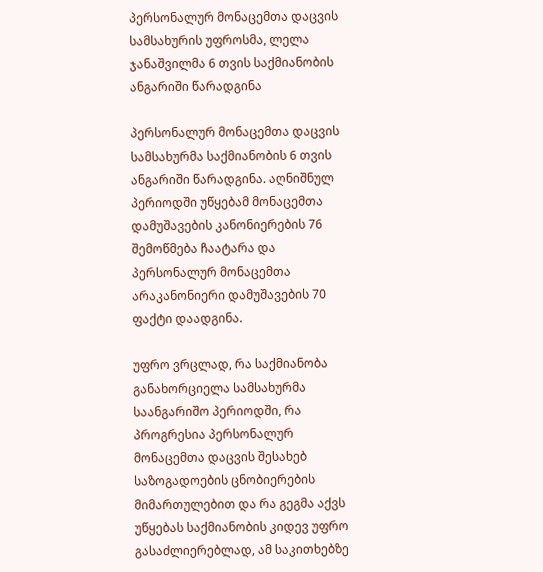პერსონალურ მონაცემთა დაცვის სამსახურის უფროსმა, ლელა ჯანაშვილმა 6 თვის საქმიანობის ანგარიში წარადგინა

პერსონალურ მონაცემთა დაცვის სამსახურმა საქმიანობის 6 თვის ანგარიში წარადგინა. აღნიშნულ პერიოდში უწყებამ მონაცემთა დამუშავების კანონიერების 76 შემოწმება ჩაატარა და პერსონალურ მონაცემთა არაკანონიერი დამუშავების 70 ფაქტი დაადგინა.

უფრო ვრცლად, რა საქმიანობა განახორციელა სამსახურმა საანგარიშო პერიოდში, რა პროგრესია პერსონალურ მონაცემთა დაცვის შესახებ საზოგადოების ცნობიერების მიმართულებით და რა გეგმა აქვს უწყებას საქმიანობის კიდევ უფრო გასაძლიერებლად, ამ საკითხებზე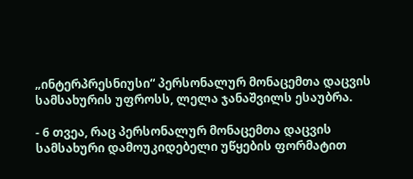„ინტერპრესნიუსი“ პერსონალურ მონაცემთა დაცვის სამსახურის უფროსს, ლელა ჯანაშვილს ესაუბრა.

- 6 თვეა, რაც პერსონალურ მონაცემთა დაცვის სამსახური დამოუკიდებელი უწყების ფორმატით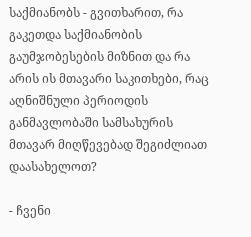საქმიანობს - გვითხარით, რა გაკეთდა საქმიანობის გაუმჯობესების მიზნით და რა არის ის მთავარი საკითხები, რაც აღნიშნული პერიოდის განმავლობაში სამსახურის მთავარ მიღწევებად შეგიძლიათ დაასახელოთ?

- ჩვენი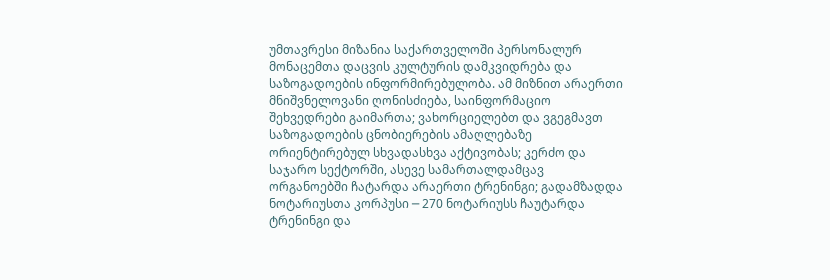უმთავრესი მიზანია საქართველოში პერსონალურ მონაცემთა დაცვის კულტურის დამკვიდრება და საზოგადოების ინფორმირებულობა. ამ მიზნით არაერთი მნიშვნელოვანი ღონისძიება, საინფორმაციო შეხვედრები გაიმართა; ვახორციელებთ და ვგეგმავთ საზოგადოების ცნობიერების ამაღლებაზე ორიენტირებულ სხვადასხვა აქტივობას; კერძო და საჯარო სექტორში, ასევე სამართალდამცავ ორგანოებში ჩატარდა არაერთი ტრენინგი; გადამზადდა ნოტარიუსთა კორპუსი ─ 270 ნოტარიუსს ჩაუტარდა ტრენინგი და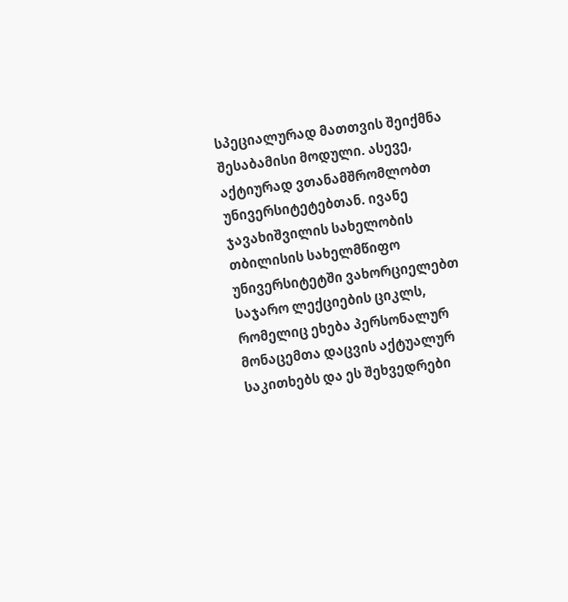სპეციალურად მათთვის შეიქმნა შესაბამისი მოდული. ასევე, აქტიურად ვთანამშრომლობთ უნივერსიტეტებთან. ივანე ჯავახიშვილის სახელობის თბილისის სახელმწიფო უნივერსიტეტში ვახორციელებთ საჯარო ლექციების ციკლს, რომელიც ეხება პერსონალურ მონაცემთა დაცვის აქტუალურ საკითხებს და ეს შეხვედრები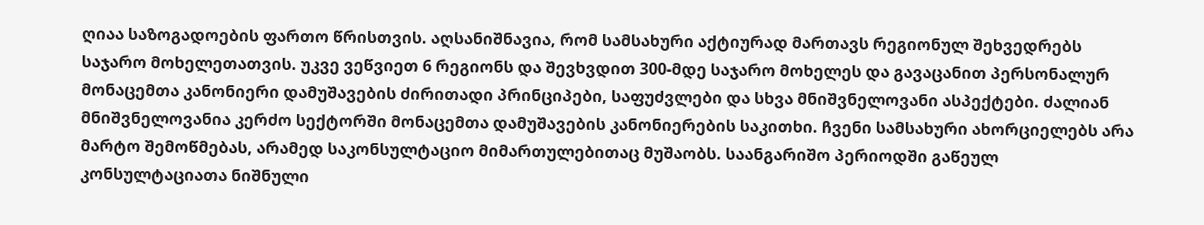ღიაა საზოგადოების ფართო წრისთვის. აღსანიშნავია, რომ სამსახური აქტიურად მართავს რეგიონულ შეხვედრებს საჯარო მოხელეთათვის. უკვე ვეწვიეთ 6 რეგიონს და შევხვდით 300-მდე საჯარო მოხელეს და გავაცანით პერსონალურ მონაცემთა კანონიერი დამუშავების ძირითადი პრინციპები, საფუძვლები და სხვა მნიშვნელოვანი ასპექტები. ძალიან მნიშვნელოვანია კერძო სექტორში მონაცემთა დამუშავების კანონიერების საკითხი. ჩვენი სამსახური ახორციელებს არა მარტო შემოწმებას, არამედ საკონსულტაციო მიმართულებითაც მუშაობს. საანგარიშო პერიოდში გაწეულ კონსულტაციათა ნიშნული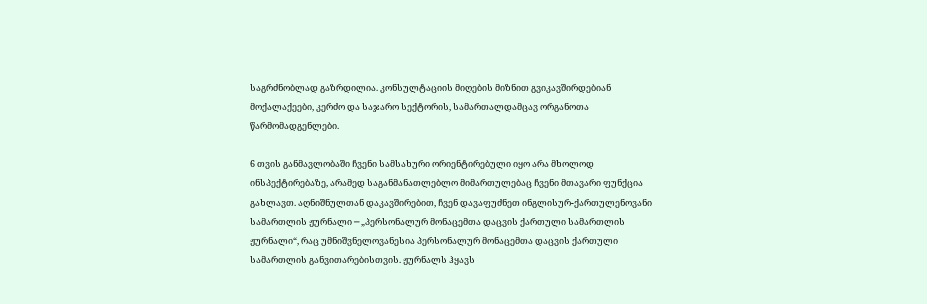საგრძნობლად გაზრდილია. კონსულტაციის მიღების მიზნით გვიკავშირდებიან მოქალაქეები, კერძო და საჯარო სექტორის, სამართალდამცავ ორგანოთა წარმომადგენლები.

6 თვის განმავლობაში ჩვენი სამსახური ორიენტირებული იყო არა მხოლოდ ინსპექტირებაზე, არამედ საგანმანათლებლო მიმართულებაც ჩვენი მთავარი ფუნქცია გახლავთ. აღნიშნულთან დაკავშირებით, ჩვენ დავაფუძნეთ ინგლისურ-ქართულენოვანი სამართლის ჟურნალი ─ „პერსონალურ მონაცემთა დაცვის ქართული სამართლის ჟურნალი“, რაც უმნიშვნელოვანესია პერსონალურ მონაცემთა დაცვის ქართული სამართლის განვითარებისთვის. ჟურნალს ჰყავს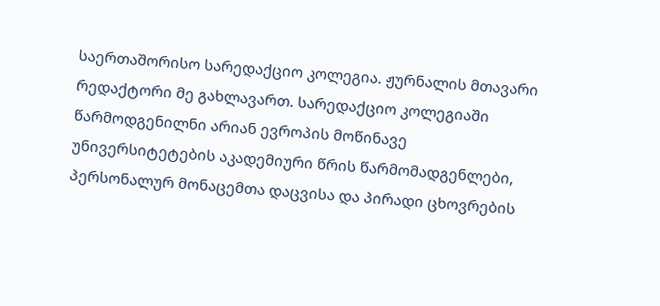საერთაშორისო სარედაქციო კოლეგია. ჟურნალის მთავარი რედაქტორი მე გახლავართ. სარედაქციო კოლეგიაში წარმოდგენილნი არიან ევროპის მოწინავე უნივერსიტეტების აკადემიური წრის წარმომადგენლები, პერსონალურ მონაცემთა დაცვისა და პირადი ცხოვრების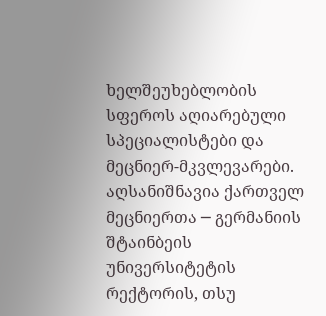ხელშეუხებლობის სფეროს აღიარებული სპეციალისტები და მეცნიერ-მკვლევარები. აღსანიშნავია ქართველ მეცნიერთა ─ გერმანიის შტაინბეის უნივერსიტეტის რექტორის, თსუ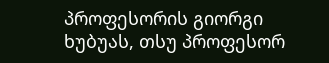პროფესორის გიორგი ხუბუას, თსუ პროფესორ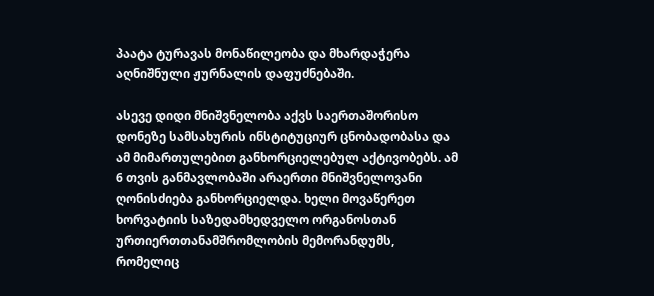პაატა ტურავას მონაწილეობა და მხარდაჭერა აღნიშნული ჟურნალის დაფუძნებაში.

ასევე დიდი მნიშვნელობა აქვს საერთაშორისო დონეზე სამსახურის ინსტიტუციურ ცნობადობასა და ამ მიმართულებით განხორციელებულ აქტივობებს. ამ 6 თვის განმავლობაში არაერთი მნიშვნელოვანი ღონისძიება განხორციელდა. ხელი მოვაწერეთ ხორვატიის საზედამხედველო ორგანოსთან ურთიერთთანამშრომლობის მემორანდუმს, რომელიც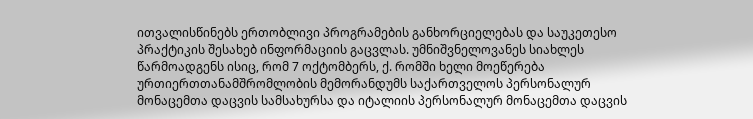ითვალისწინებს ერთობლივი პროგრამების განხორციელებას და საუკეთესო პრაქტიკის შესახებ ინფორმაციის გაცვლას. უმნიშვნელოვანეს სიახლეს წარმოადგენს ისიც, რომ 7 ოქტომბერს, ქ. რომში ხელი მოეწერება ურთიერთთანამშრომლობის მემორანდუმს საქართველოს პერსონალურ მონაცემთა დაცვის სამსახურსა და იტალიის პერსონალურ მონაცემთა დაცვის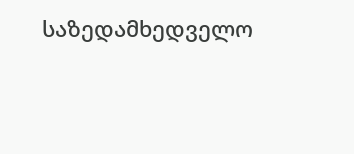საზედამხედველო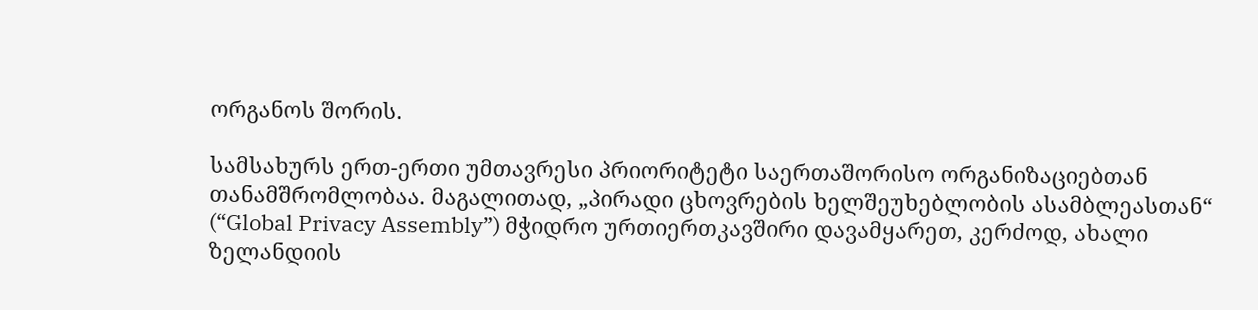ორგანოს შორის.

სამსახურს ერთ-ერთი უმთავრესი პრიორიტეტი საერთაშორისო ორგანიზაციებთან თანამშრომლობაა. მაგალითად, „პირადი ცხოვრების ხელშეუხებლობის ასამბლეასთან“ (“Global Privacy Assembly”) მჭიდრო ურთიერთკავშირი დავამყარეთ, კერძოდ, ახალი ზელანდიის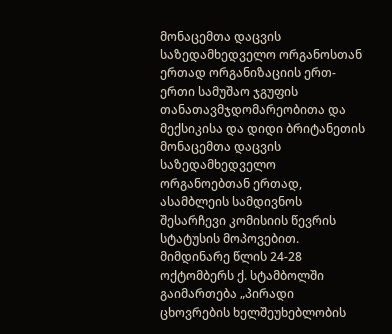მონაცემთა დაცვის საზედამხედველო ორგანოსთან ერთად ორგანიზაციის ერთ-ერთი სამუშაო ჯგუფის თანათავმჯდომარეობითა და მექსიკისა და დიდი ბრიტანეთის მონაცემთა დაცვის საზედამხედველო ორგანოებთან ერთად, ასამბლეის სამდივნოს შესარჩევი კომისიის წევრის სტატუსის მოპოვებით. მიმდინარე წლის 24-28 ოქტომბერს ქ. სტამბოლში გაიმართება „პირადი ცხოვრების ხელშეუხებლობის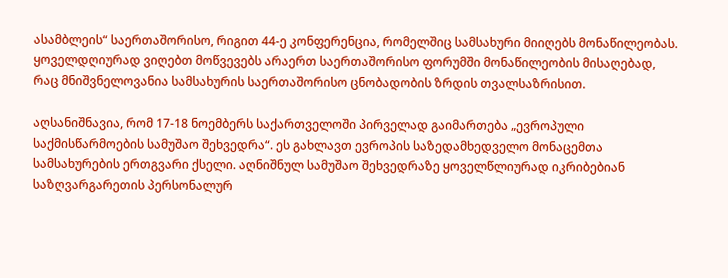ასამბლეის“ საერთაშორისო, რიგით 44-ე კონფერენცია, რომელშიც სამსახური მიიღებს მონაწილეობას. ყოველდღიურად ვიღებთ მოწვევებს არაერთ საერთაშორისო ფორუმში მონაწილეობის მისაღებად, რაც მნიშვნელოვანია სამსახურის საერთაშორისო ცნობადობის ზრდის თვალსაზრისით.

აღსანიშნავია, რომ 17-18 ნოემბერს საქართველოში პირველად გაიმართება „ევროპული საქმისწარმოების სამუშაო შეხვედრა“. ეს გახლავთ ევროპის საზედამხედველო მონაცემთა სამსახურების ერთგვარი ქსელი. აღნიშნულ სამუშაო შეხვედრაზე ყოველწლიურად იკრიბებიან საზღვარგარეთის პერსონალურ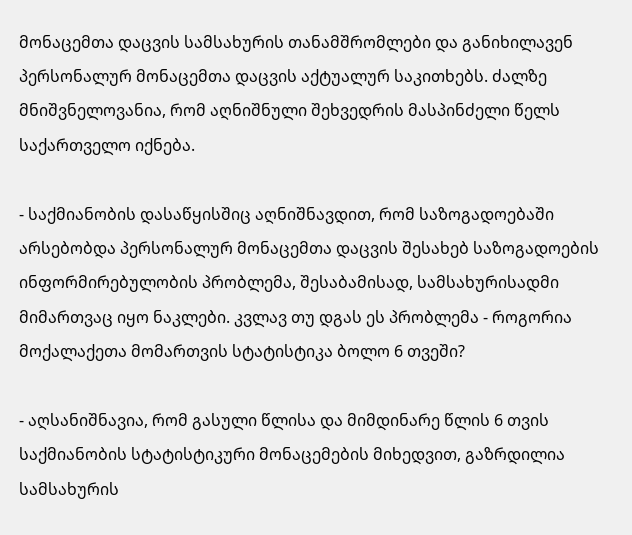მონაცემთა დაცვის სამსახურის თანამშრომლები და განიხილავენ პერსონალურ მონაცემთა დაცვის აქტუალურ საკითხებს. ძალზე მნიშვნელოვანია, რომ აღნიშნული შეხვედრის მასპინძელი წელს საქართველო იქნება.

- საქმიანობის დასაწყისშიც აღნიშნავდით, რომ საზოგადოებაში არსებობდა პერსონალურ მონაცემთა დაცვის შესახებ საზოგადოების ინფორმირებულობის პრობლემა, შესაბამისად, სამსახურისადმი მიმართვაც იყო ნაკლები. კვლავ თუ დგას ეს პრობლემა - როგორია მოქალაქეთა მომართვის სტატისტიკა ბოლო 6 თვეში?

- აღსანიშნავია, რომ გასული წლისა და მიმდინარე წლის 6 თვის საქმიანობის სტატისტიკური მონაცემების მიხედვით, გაზრდილია სამსახურის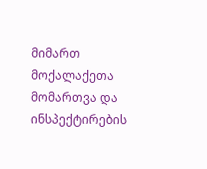მიმართ მოქალაქეთა მომართვა და ინსპექტირების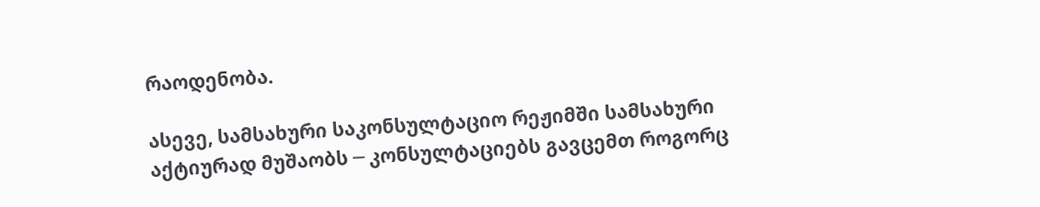რაოდენობა.

ასევე, სამსახური საკონსულტაციო რეჟიმში სამსახური აქტიურად მუშაობს ─ კონსულტაციებს გავცემთ როგორც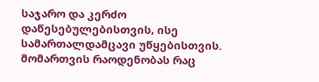საჯარო და კერძო დაწესებულებისთვის, ისე სამართალდამცავი უწყებისთვის. მომართვის რაოდენობას რაც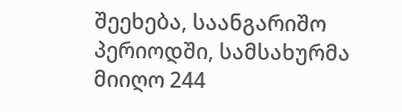შეეხება, საანგარიშო პერიოდში, სამსახურმა მიიღო 244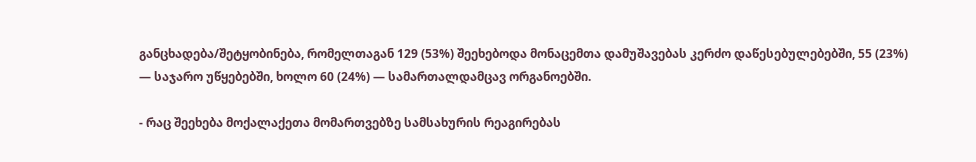განცხადება/შეტყობინება, რომელთაგან 129 (53%) შეეხებოდა მონაცემთა დამუშავებას კერძო დაწესებულებებში, 55 (23%) — საჯარო უწყებებში, ხოლო 60 (24%) — სამართალდამცავ ორგანოებში.

- რაც შეეხება მოქალაქეთა მომართვებზე სამსახურის რეაგირებას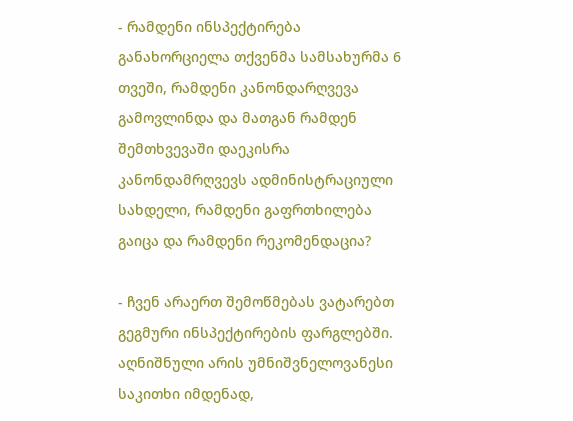- რამდენი ინსპექტირება განახორციელა თქვენმა სამსახურმა 6 თვეში, რამდენი კანონდარღვევა გამოვლინდა და მათგან რამდენ შემთხვევაში დაეკისრა კანონდამრღვევს ადმინისტრაციული სახდელი, რამდენი გაფრთხილება გაიცა და რამდენი რეკომენდაცია?

- ჩვენ არაერთ შემოწმებას ვატარებთ გეგმური ინსპექტირების ფარგლებში. აღნიშნული არის უმნიშვნელოვანესი საკითხი იმდენად,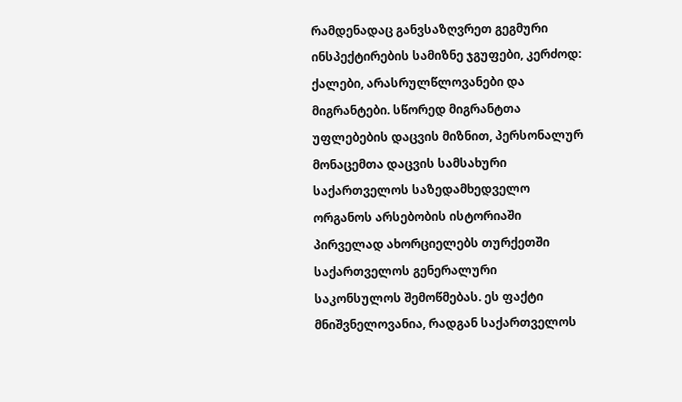რამდენადაც განვსაზღვრეთ გეგმური ინსპექტირების სამიზნე ჯგუფები, კერძოდ: ქალები, არასრულწლოვანები და მიგრანტები. სწორედ მიგრანტთა უფლებების დაცვის მიზნით, პერსონალურ მონაცემთა დაცვის სამსახური საქართველოს საზედამხედველო ორგანოს არსებობის ისტორიაში პირველად ახორციელებს თურქეთში საქართველოს გენერალური საკონსულოს შემოწმებას. ეს ფაქტი მნიშვნელოვანია, რადგან საქართველოს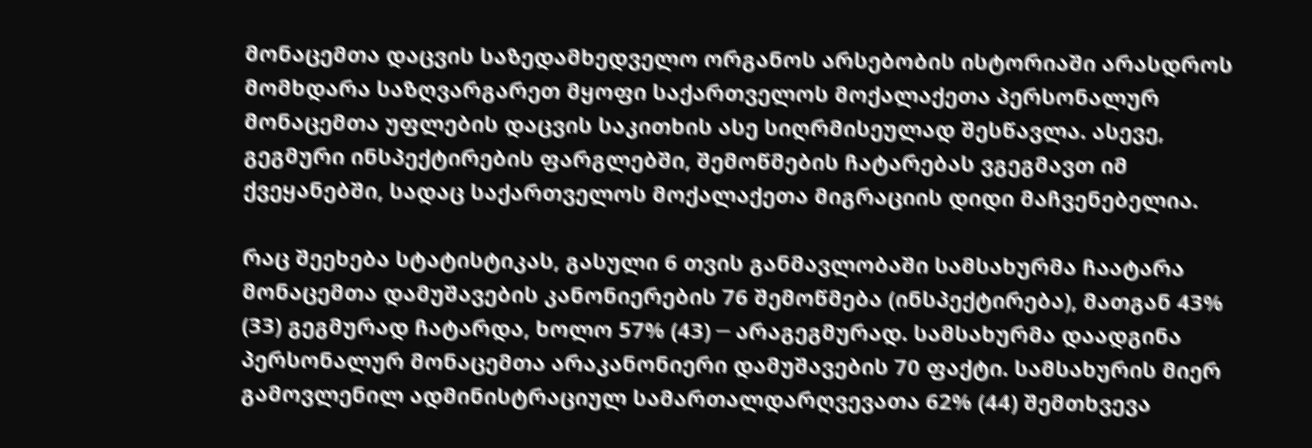მონაცემთა დაცვის საზედამხედველო ორგანოს არსებობის ისტორიაში არასდროს მომხდარა საზღვარგარეთ მყოფი საქართველოს მოქალაქეთა პერსონალურ მონაცემთა უფლების დაცვის საკითხის ასე სიღრმისეულად შესწავლა. ასევე, გეგმური ინსპექტირების ფარგლებში, შემოწმების ჩატარებას ვგეგმავთ იმ ქვეყანებში, სადაც საქართველოს მოქალაქეთა მიგრაციის დიდი მაჩვენებელია.

რაც შეეხება სტატისტიკას, გასული 6 თვის განმავლობაში სამსახურმა ჩაატარა მონაცემთა დამუშავების კანონიერების 76 შემოწმება (ინსპექტირება), მათგან 43% (33) გეგმურად ჩატარდა, ხოლო 57% (43) ─ არაგეგმურად. სამსახურმა დაადგინა პერსონალურ მონაცემთა არაკანონიერი დამუშავების 70 ფაქტი. სამსახურის მიერ გამოვლენილ ადმინისტრაციულ სამართალდარღვევათა 62% (44) შემთხვევა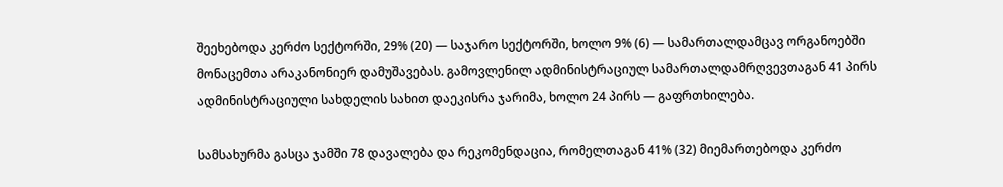შეეხებოდა კერძო სექტორში, 29% (20) — საჯარო სექტორში, ხოლო 9% (6) — სამართალდამცავ ორგანოებში მონაცემთა არაკანონიერ დამუშავებას. გამოვლენილ ადმინისტრაციულ სამართალდამრღვევთაგან 41 პირს ადმინისტრაციული სახდელის სახით დაეკისრა ჯარიმა, ხოლო 24 პირს — გაფრთხილება.

სამსახურმა გასცა ჯამში 78 დავალება და რეკომენდაცია, რომელთაგან 41% (32) მიემართებოდა კერძო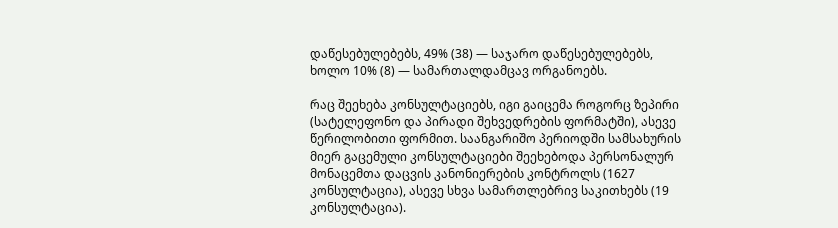დაწესებულებებს, 49% (38) — საჯარო დაწესებულებებს, ხოლო 10% (8) — სამართალდამცავ ორგანოებს.

რაც შეეხება კონსულტაციებს, იგი გაიცემა როგორც ზეპირი (სატელეფონო და პირადი შეხვედრების ფორმატში), ასევე წერილობითი ფორმით. საანგარიშო პერიოდში სამსახურის მიერ გაცემული კონსულტაციები შეეხებოდა პერსონალურ მონაცემთა დაცვის კანონიერების კონტროლს (1627 კონსულტაცია), ასევე სხვა სამართლებრივ საკითხებს (19 კონსულტაცია).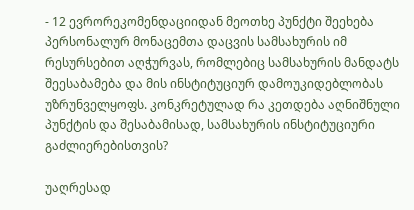- 12 ევრორეკომენდაციიდან მეოთხე პუნქტი შეეხება პერსონალურ მონაცემთა დაცვის სამსახურის იმ რესურსებით აღჭურვას, რომლებიც სამსახურის მანდატს შეესაბამება და მის ინსტიტუციურ დამოუკიდებლობას უზრუნველყოფს. კონკრეტულად რა კეთდება აღნიშნული პუნქტის და შესაბამისად, სამსახურის ინსტიტუციური გაძლიერებისთვის?

უაღრესად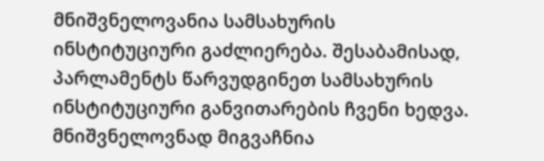მნიშვნელოვანია სამსახურის ინსტიტუციური გაძლიერება. შესაბამისად, პარლამენტს წარვუდგინეთ სამსახურის ინსტიტუციური განვითარების ჩვენი ხედვა. მნიშვნელოვნად მიგვაჩნია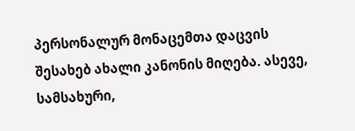პერსონალურ მონაცემთა დაცვის შესახებ ახალი კანონის მიღება. ასევე, სამსახური,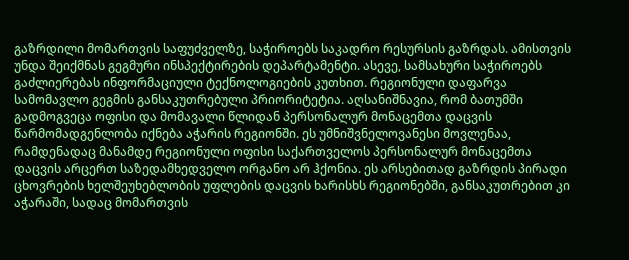გაზრდილი მომართვის საფუძველზე, საჭიროებს საკადრო რესურსის გაზრდას. ამისთვის უნდა შეიქმნას გეგმური ინსპექტირების დეპარტამენტი. ასევე, სამსახური საჭიროებს გაძლიერებას ინფორმაციული ტექნოლოგიების კუთხით. რეგიონული დაფარვა სამომავლო გეგმის განსაკუთრებული პრიორიტეტია. აღსანიშნავია, რომ ბათუმში გადმოგვეცა ოფისი და მომავალი წლიდან პერსონალურ მონაცემთა დაცვის წარმომადგენლობა იქნება აჭარის რეგიონში. ეს უმნიშვნელოვანესი მოვლენაა, რამდენადაც მანამდე რეგიონული ოფისი საქართველოს პერსონალურ მონაცემთა დაცვის არცერთ საზედამხედველო ორგანო არ ჰქონია. ეს არსებითად გაზრდის პირადი ცხოვრების ხელშეუხებლობის უფლების დაცვის ხარისხს რეგიონებში, განსაკუთრებით კი აჭარაში, სადაც მომართვის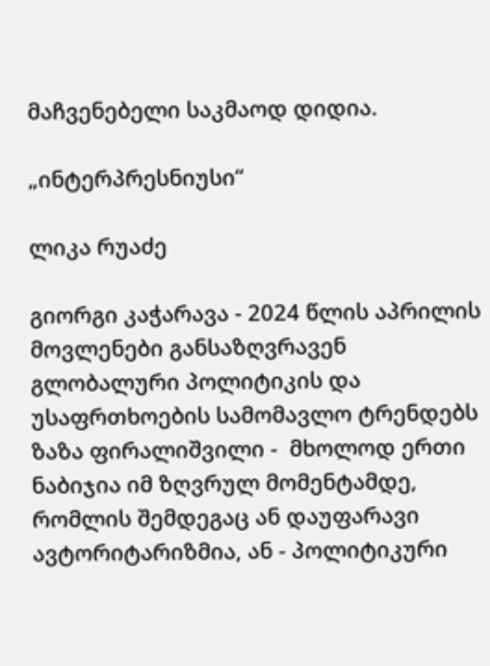მაჩვენებელი საკმაოდ დიდია.

„ინტერპრესნიუსი“

ლიკა რუაძე

გიორგი კაჭარავა - 2024 წლის აპრილის მოვლენები განსაზღვრავენ გლობალური პოლიტიკის და უსაფრთხოების სამომავლო ტრენდებს
ზაზა ფირალიშვილი -  მხოლოდ ერთი ნაბიჯია იმ ზღვრულ მომენტამდე, რომლის შემდეგაც ან დაუფარავი ავტორიტარიზმია, ან - პოლიტიკური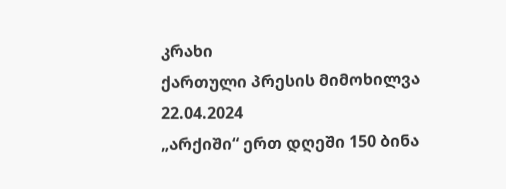კრახი
ქართული პრესის მიმოხილვა 22.04.2024
„არქიში“ ერთ დღეში 150 ბინა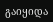გაიყიდა